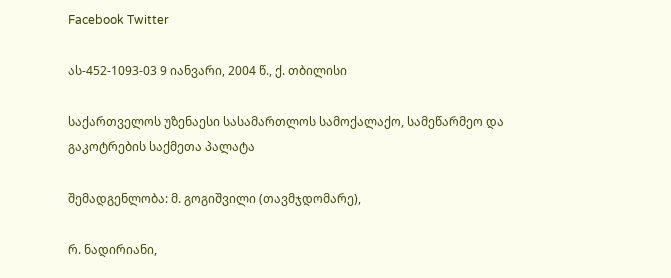Facebook Twitter

ას-452-1093-03 9 იანვარი, 2004 წ., ქ. თბილისი

საქართველოს უზენაესი სასამართლოს სამოქალაქო, სამეწარმეო და გაკოტრების საქმეთა პალატა

შემადგენლობა: მ. გოგიშვილი (თავმჯდომარე),

რ. ნადირიანი,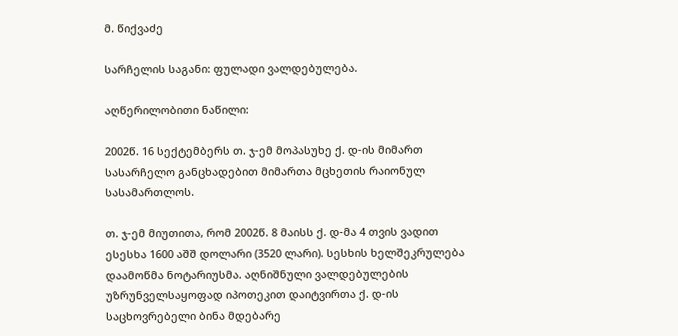მ. წიქვაძე

სარჩელის საგანი: ფულადი ვალდებულება.

აღწერილობითი ნაწილი:

2002წ. 16 სექტემბერს თ. ჯ-ემ მოპასუხე ქ. დ-ის მიმართ სასარჩელო განცხადებით მიმართა მცხეთის რაიონულ სასამართლოს.

თ. ჯ-ემ მიუთითა, რომ 2002წ. 8 მაისს ქ. დ-მა 4 თვის ვადით ესესხა 1600 აშშ დოლარი (3520 ლარი). სესხის ხელშეკრულება დაამოწმა ნოტარიუსმა. აღნიშნული ვალდებულების უზრუნველსაყოფად იპოთეკით დაიტვირთა ქ. დ-ის საცხოვრებელი ბინა მდებარე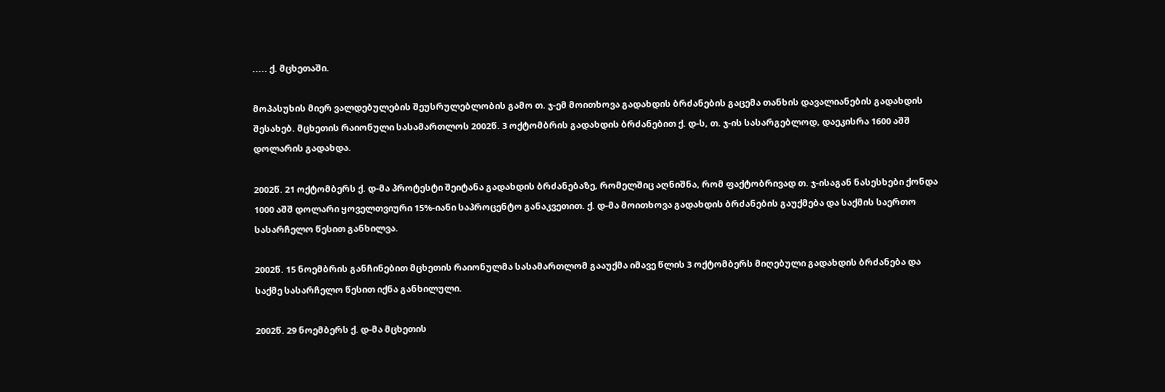..... ქ. მცხეთაში.

მოპასუხის მიერ ვალდებულების შეუსრულებლობის გამო თ. ჯ-ემ მოითხოვა გადახდის ბრძანების გაცემა თანხის დავალიანების გადახდის შესახებ. მცხეთის რაიონული სასამართლოს 2002წ. 3 ოქტომბრის გადახდის ბრძანებით ქ. დ-ს, თ. ჯ-ის სასარგებლოდ, დაეკისრა 1600 აშშ დოლარის გადახდა.

2002წ. 21 ოქტომბერს ქ. დ-მა პროტესტი შეიტანა გადახდის ბრძანებაზე, რომელშიც აღნიშნა, რომ ფაქტობრივად თ. ჯ-ისაგან ნასესხები ქონდა 1000 აშშ დოლარი ყოველთვიური 15%-იანი საპროცენტო განაკვეთით. ქ. დ-მა მოითხოვა გადახდის ბრძანების გაუქმება და საქმის საერთო სასარჩელო წესით განხილვა.

2002წ. 15 ნოემბრის განჩინებით მცხეთის რაიონულმა სასამართლომ გააუქმა იმავე წლის 3 ოქტომბერს მიღებული გადახდის ბრძანება და საქმე სასარჩელო წესით იქნა განხილული.

2002წ. 29 ნოემბერს ქ. დ-მა მცხეთის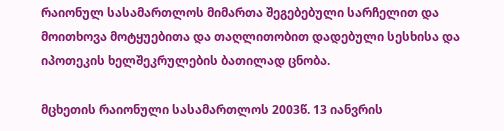რაიონულ სასამართლოს მიმართა შეგებებული სარჩელით და მოითხოვა მოტყუებითა და თაღლითობით დადებული სესხისა და იპოთეკის ხელშეკრულების ბათილად ცნობა.

მცხეთის რაიონული სასამართლოს 2003წ. 13 იანვრის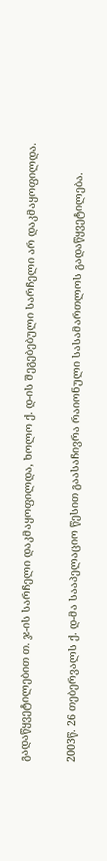გადაწყვეტილებით თ. ჯ-ის სარჩელი დაკმაყოფილდა, ხოლო ქ. დ-ის შეგებებული სარჩელი არ დაკმაყოფილდა.

2003წ. 26 თებერვალს ქ. დ-მა სააპელაციო წესით გაასაჩივრა რაიონული სასამართლოს გადაწყვეტილება.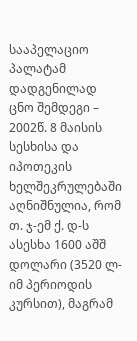სააპელაციო პალატამ დადგენილად ცნო შემდეგი – 2002წ. 8 მაისის სესხისა და იპოთეკის ხელშეკრულებაში აღნიშნულია, რომ თ. ჯ-ემ ქ. დ-ს ასესხა 1600 აშშ დოლარი (3520 ლ-იმ პერიოდის კურსით), მაგრამ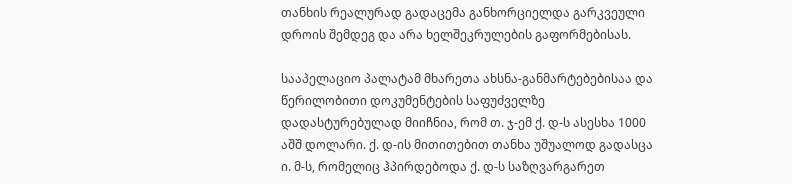თანხის რეალურად გადაცემა განხორციელდა გარკვეული დროის შემდეგ და არა ხელშეკრულების გაფორმებისას.

სააპელაციო პალატამ მხარეთა ახსნა-განმარტებებისაა და წერილობითი დოკუმენტების საფუძველზე დადასტურებულად მიიჩნია, რომ თ. ჯ-ემ ქ. დ-ს ასესხა 1000 აშშ დოლარი. ქ. დ-ის მითითებით თანხა უშუალოდ გადასცა ი. მ-ს, რომელიც ჰპირდებოდა ქ. დ-ს საზღვარგარეთ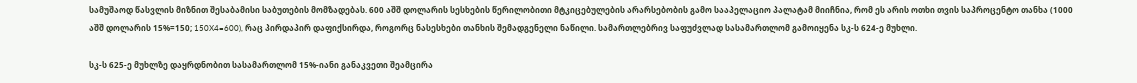სამუშაოდ წასვლის მიზნით შესაბამისი საბუთების მომზადებას. 600 აშშ დოლარის სესხების წერილობითი მტკიცებულების არარსებობის გამო სააპელაციო პალატამ მიიჩნია, რომ ეს არის ოთხი თვის საპროცენტო თანხა (1000 აშშ დოლარის 15%=150; 150X4=600), რაც პირდაპირ დაფიქსირდა, როგორც ნასესხები თანხის შემადგენელი ნაწილი. სამართლებრივ საფუძვლად სასამართლომ გამოიყენა სკ-ს 624-ე მუხლი.

სკ-ს 625-ე მუხლზე დაყრდნობით სასამართლომ 15%-იანი განაკვეთი შეამცირა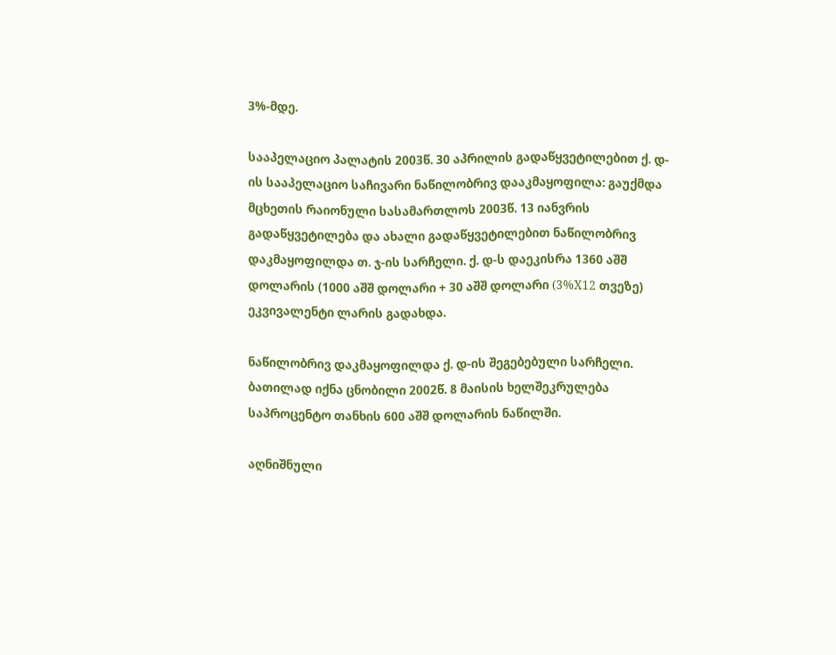3%-მდე.

სააპელაციო პალატის 2003წ. 30 აპრილის გადაწყვეტილებით ქ. დ-ის სააპელაციო საჩივარი ნაწილობრივ დააკმაყოფილა: გაუქმდა მცხეთის რაიონული სასამართლოს 2003წ. 13 იანვრის გადაწყვეტილება და ახალი გადაწყვეტილებით ნაწილობრივ დაკმაყოფილდა თ. ჯ-ის სარჩელი. ქ. დ-ს დაეკისრა 1360 აშშ დოლარის (1000 აშშ დოლარი + 30 აშშ დოლარი (3%X12 თვეზე) ეკვივალენტი ლარის გადახდა.

ნაწილობრივ დაკმაყოფილდა ქ. დ-ის შეგებებული სარჩელი. ბათილად იქნა ცნობილი 2002წ. 8 მაისის ხელშეკრულება საპროცენტო თანხის 600 აშშ დოლარის ნაწილში.

აღნიშნული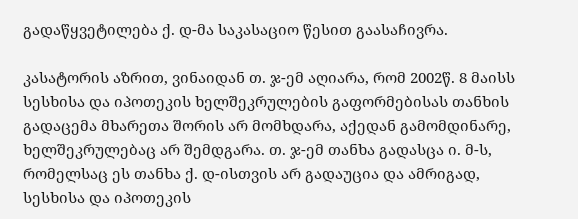გადაწყვეტილება ქ. დ-მა საკასაციო წესით გაასაჩივრა.

კასატორის აზრით, ვინაიდან თ. ჯ-ემ აღიარა, რომ 2002წ. 8 მაისს სესხისა და იპოთეკის ხელშეკრულების გაფორმებისას თანხის გადაცემა მხარეთა შორის არ მომხდარა, აქედან გამომდინარე, ხელშეკრულებაც არ შემდგარა. თ. ჯ-ემ თანხა გადასცა ი. მ-ს, რომელსაც ეს თანხა ქ. დ-ისთვის არ გადაუცია და ამრიგად, სესხისა და იპოთეკის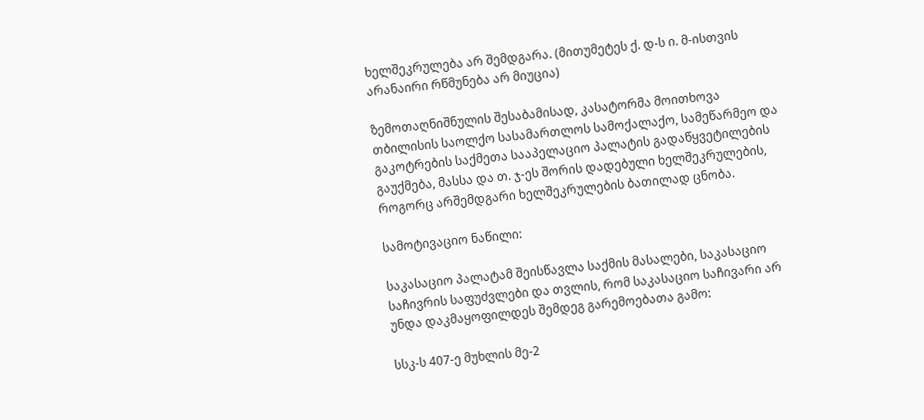ხელშეკრულება არ შემდგარა. (მითუმეტეს ქ. დ-ს ი. მ-ისთვის არანაირი რწმუნება არ მიუცია)

ზემოთაღნიშნულის შესაბამისად, კასატორმა მოითხოვა თბილისის საოლქო სასამართლოს სამოქალაქო, სამეწარმეო და გაკოტრების საქმეთა სააპელაციო პალატის გადაწყვეტილების გაუქმება, მასსა და თ. ჯ-ეს შორის დადებული ხელშეკრულების, როგორც არშემდგარი ხელშეკრულების ბათილად ცნობა.

სამოტივაციო ნაწილი:

საკასაციო პალატამ შეისწავლა საქმის მასალები, საკასაციო საჩივრის საფუძვლები და თვლის, რომ საკასაციო საჩივარი არ უნდა დაკმაყოფილდეს შემდეგ გარემოებათა გამო:

სსკ-ს 407-ე მუხლის მე-2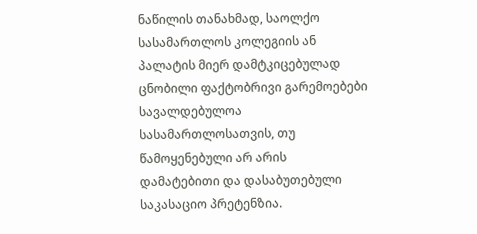ნაწილის თანახმად, საოლქო სასამართლოს კოლეგიის ან პალატის მიერ დამტკიცებულად ცნობილი ფაქტობრივი გარემოებები სავალდებულოა სასამართლოსათვის, თუ წამოყენებული არ არის დამატებითი და დასაბუთებული საკასაციო პრეტენზია.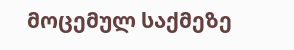მოცემულ საქმეზე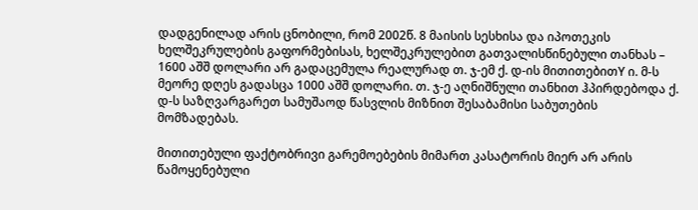დადგენილად არის ცნობილი, რომ 2002წ. 8 მაისის სესხისა და იპოთეკის ხელშეკრულების გაფორმებისას, ხელშეკრულებით გათვალისწინებული თანხას – 1600 აშშ დოლარი არ გადაცემულა რეალურად თ. ჯ-ემ ქ. დ-ის მითითებითY ი. მ-ს მეორე დღეს გადასცა 1000 აშშ დოლარი. თ. ჯ-ე აღნიშნული თანხით ჰპირდებოდა ქ. დ-ს საზღვარგარეთ სამუშაოდ წასვლის მიზნით შესაბამისი საბუთების მომზადებას.

მითითებული ფაქტობრივი გარემოებების მიმართ კასატორის მიერ არ არის წამოყენებული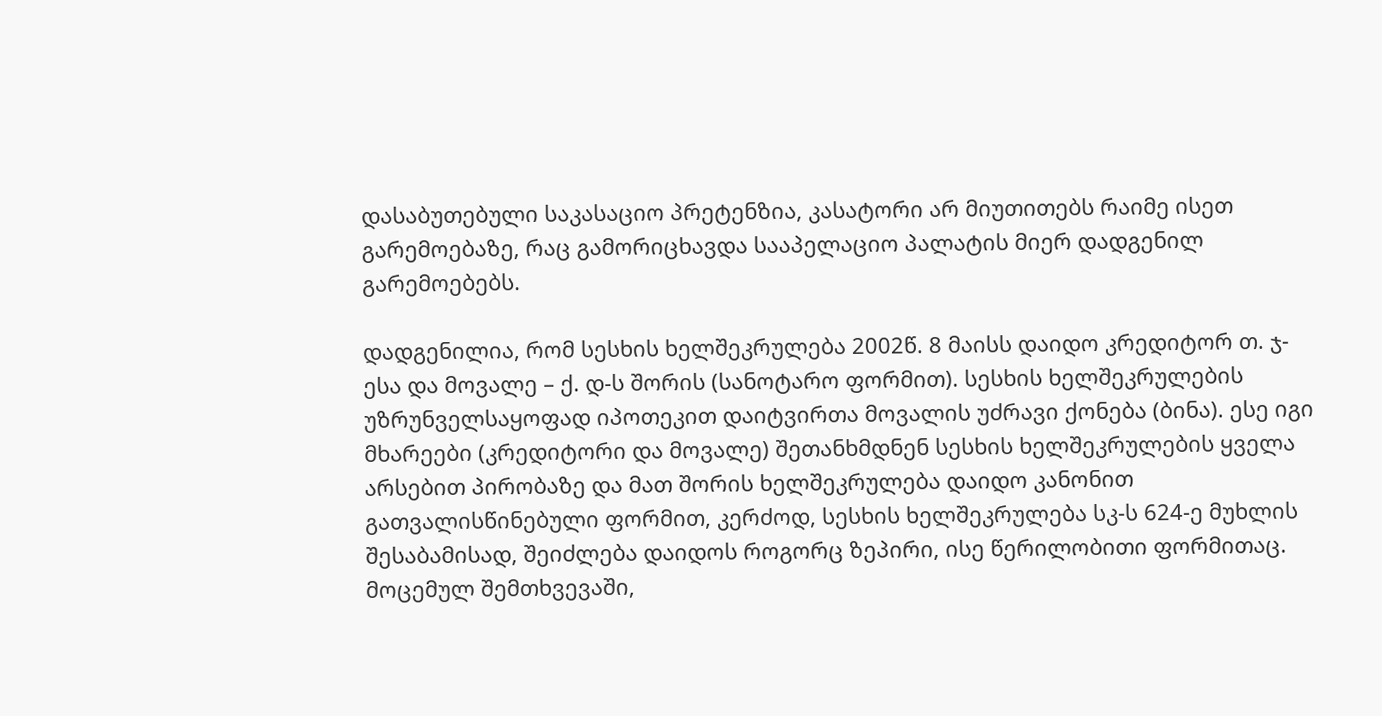დასაბუთებული საკასაციო პრეტენზია, კასატორი არ მიუთითებს რაიმე ისეთ გარემოებაზე, რაც გამორიცხავდა სააპელაციო პალატის მიერ დადგენილ გარემოებებს.

დადგენილია, რომ სესხის ხელშეკრულება 2002წ. 8 მაისს დაიდო კრედიტორ თ. ჯ-ესა და მოვალე – ქ. დ-ს შორის (სანოტარო ფორმით). სესხის ხელშეკრულების უზრუნველსაყოფად იპოთეკით დაიტვირთა მოვალის უძრავი ქონება (ბინა). ესე იგი მხარეები (კრედიტორი და მოვალე) შეთანხმდნენ სესხის ხელშეკრულების ყველა არსებით პირობაზე და მათ შორის ხელშეკრულება დაიდო კანონით გათვალისწინებული ფორმით, კერძოდ, სესხის ხელშეკრულება სკ-ს 624-ე მუხლის შესაბამისად, შეიძლება დაიდოს როგორც ზეპირი, ისე წერილობითი ფორმითაც. მოცემულ შემთხვევაში,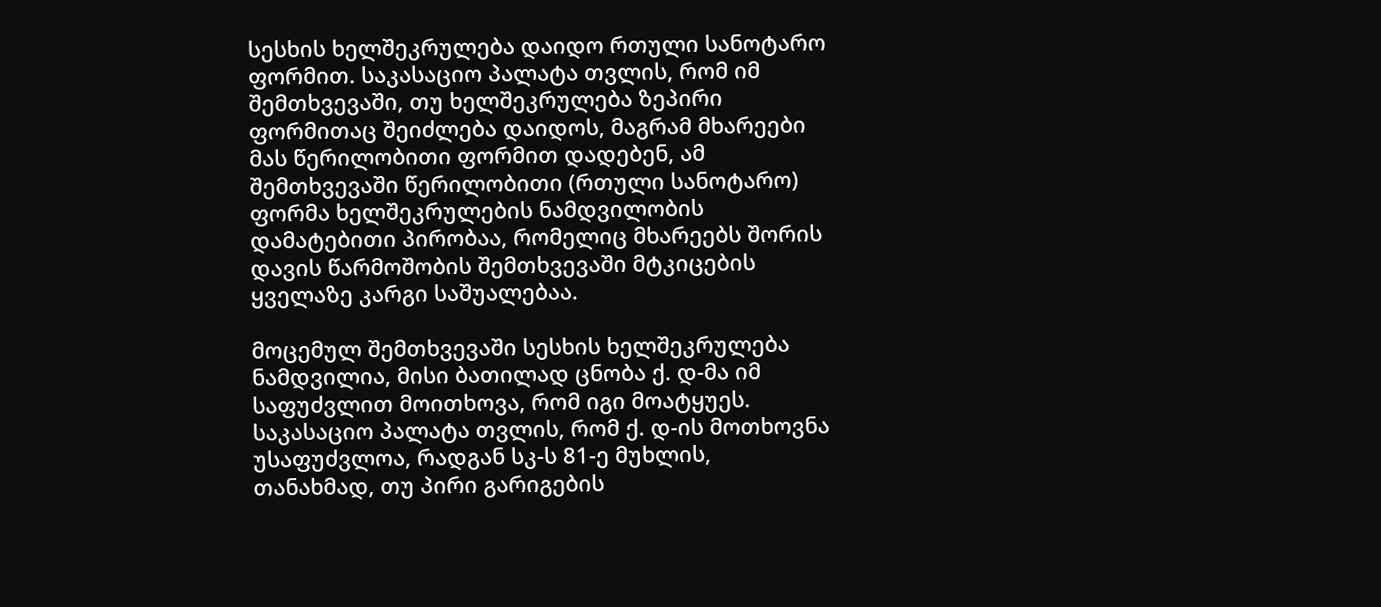სესხის ხელშეკრულება დაიდო რთული სანოტარო ფორმით. საკასაციო პალატა თვლის, რომ იმ შემთხვევაში, თუ ხელშეკრულება ზეპირი ფორმითაც შეიძლება დაიდოს, მაგრამ მხარეები მას წერილობითი ფორმით დადებენ, ამ შემთხვევაში წერილობითი (რთული სანოტარო) ფორმა ხელშეკრულების ნამდვილობის დამატებითი პირობაა, რომელიც მხარეებს შორის დავის წარმოშობის შემთხვევაში მტკიცების ყველაზე კარგი საშუალებაა.

მოცემულ შემთხვევაში სესხის ხელშეკრულება ნამდვილია, მისი ბათილად ცნობა ქ. დ-მა იმ საფუძვლით მოითხოვა, რომ იგი მოატყუეს. საკასაციო პალატა თვლის, რომ ქ. დ-ის მოთხოვნა უსაფუძვლოა, რადგან სკ-ს 81-ე მუხლის, თანახმად, თუ პირი გარიგების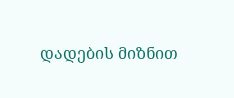დადების მიზნით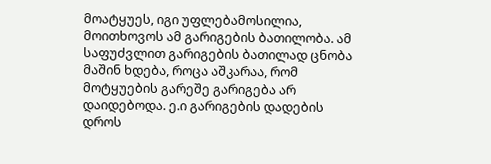მოატყუეს, იგი უფლებამოსილია, მოითხოვოს ამ გარიგების ბათილობა. ამ საფუძვლით გარიგების ბათილად ცნობა მაშინ ხდება, როცა აშკარაა, რომ მოტყუების გარეშე გარიგება არ დაიდებოდა. ე.ი გარიგების დადების დროს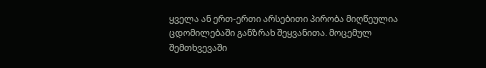ყველა ან ერთ-ერთი არსებითი პირობა მიღწეულია ცდომილებაში განზრახ შეყვანითა. მოცემულ შემთხვევაში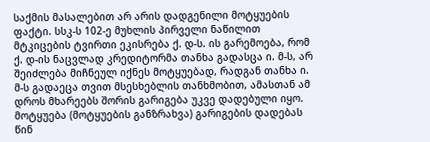საქმის მასალებით არ არის დადგენილი მოტყუების ფაქტი. სსკ-ს 102-ე მუხლის პირველი ნაწილით მტკიცების ტვირთი ეკისრება ქ. დ-ს. ის გარემოება, რომ ქ. დ-ის ნაცვლად კრედიტორმა თანხა გადასცა ი. მ-ს, არ შეიძლება მიჩნეულ იქნეს მოტყუებად, რადგან თანხა ი. მ-ს გადაეცა თვით მსესხებლის თანხმობით, ამასთან ამ დროს მხარეებს შორის გარიგება უკვე დადებული იყო. მოტყუება (მოტყუების განზრახვა) გარიგების დადებას წინ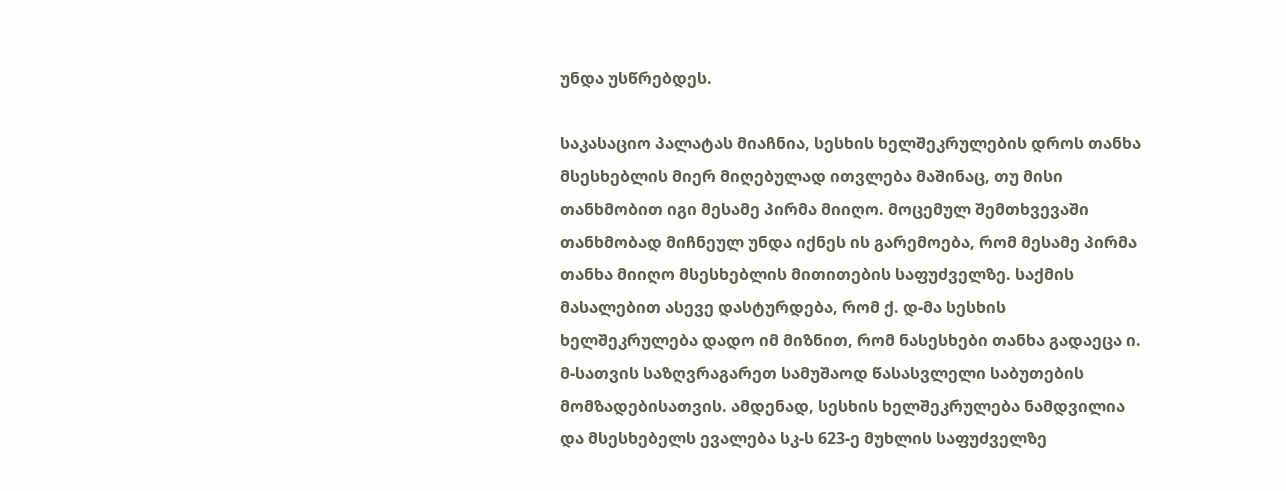უნდა უსწრებდეს.

საკასაციო პალატას მიაჩნია, სესხის ხელშეკრულების დროს თანხა მსესხებლის მიერ მიღებულად ითვლება მაშინაც, თუ მისი თანხმობით იგი მესამე პირმა მიიღო. მოცემულ შემთხვევაში თანხმობად მიჩნეულ უნდა იქნეს ის გარემოება, რომ მესამე პირმა თანხა მიიღო მსესხებლის მითითების საფუძველზე. საქმის მასალებით ასევე დასტურდება, რომ ქ. დ-მა სესხის ხელშეკრულება დადო იმ მიზნით, რომ ნასესხები თანხა გადაეცა ი. მ-სათვის საზღვრაგარეთ სამუშაოდ წასასვლელი საბუთების მომზადებისათვის. ამდენად, სესხის ხელშეკრულება ნამდვილია და მსესხებელს ევალება სკ-ს 623-ე მუხლის საფუძველზე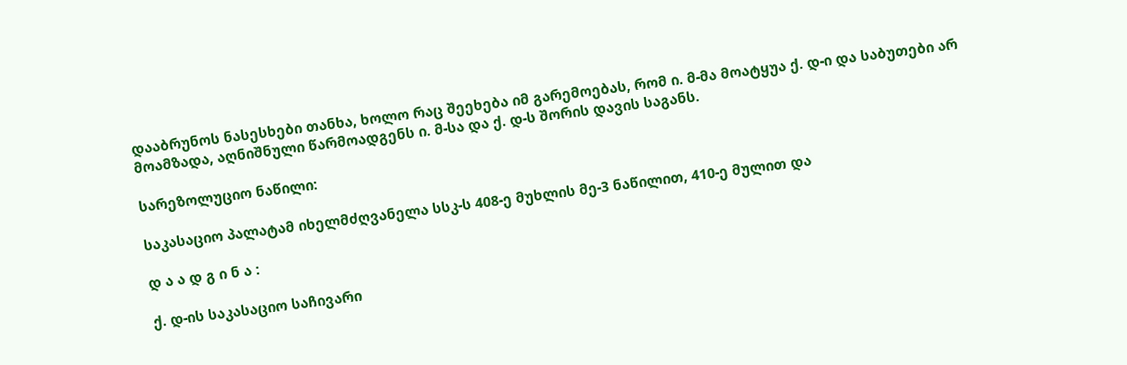დააბრუნოს ნასესხები თანხა, ხოლო რაც შეეხება იმ გარემოებას, რომ ი. მ-მა მოატყუა ქ. დ-ი და საბუთები არ მოამზადა, აღნიშნული წარმოადგენს ი. მ-სა და ქ. დ-ს შორის დავის საგანს.

სარეზოლუციო ნაწილი:

საკასაციო პალატამ იხელმძღვანელა სსკ-ს 408-ე მუხლის მე-3 ნაწილით, 410-ე მულით და

დ ა ა დ გ ი ნ ა :

ქ. დ-ის საკასაციო საჩივარი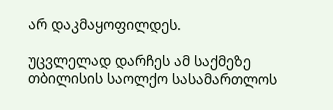არ დაკმაყოფილდეს.

უცვლელად დარჩეს ამ საქმეზე თბილისის საოლქო სასამართლოს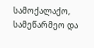სამოქალაქო, სამეწარმეო და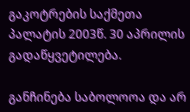გაკოტრების საქმეთა პალატის 2003წ. 30 აპრილის გადაწყვეტილება.

განჩინება საბოლოოა და არ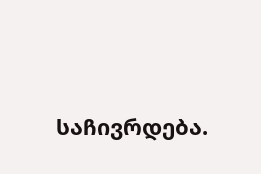საჩივრდება.